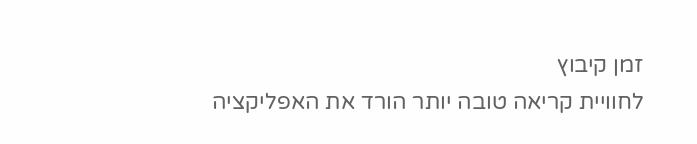זמן קיבוץ
לחוויית קריאה טובה יותר הורד את האפליקציה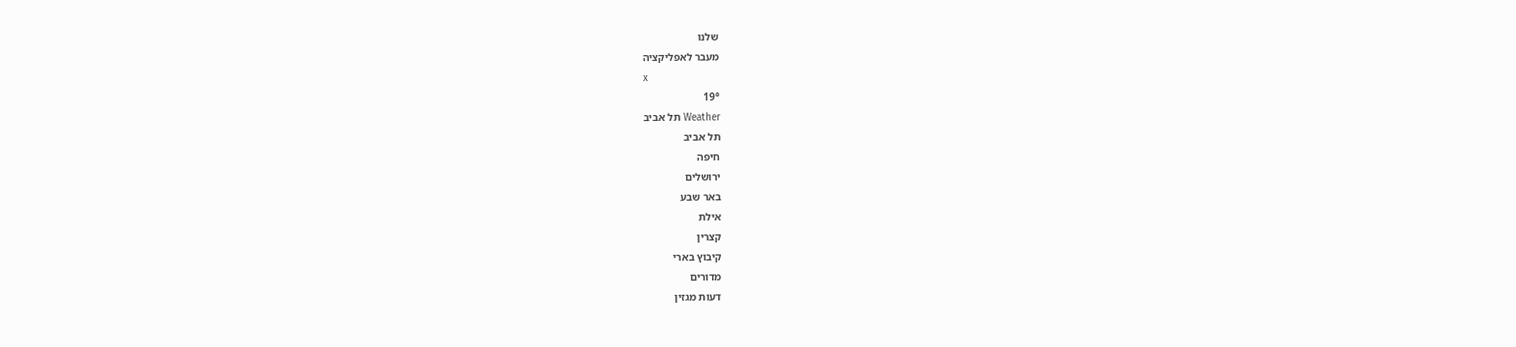שלנו
מעבר לאפליקציה
x
19°
Weather תל אביב
תל אביב
חיפה
ירושלים
באר שבע
אילת
קצרין
קיבוץ בארי
מדורים
דעות מגזין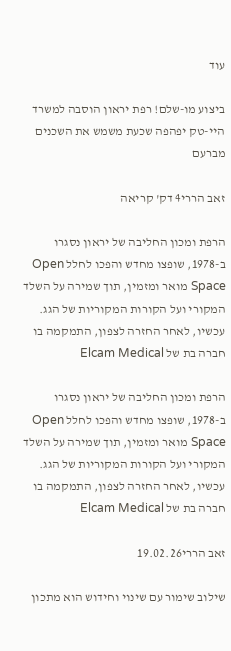עוד

ביצוע מו-שלם! רפת יראון הוסבה למשרד היי-טק יפהפה שכעת משמש את השכנים מברעם

זאב הררי4 דק' קריאה

הרפת ומכון החליבה של יראון נסגרו ב-1978, שופצו מחדש והפכו לחלל Open Space מואר ומזמין, תוך שמירה על השלד המקורי ועל הקורות המקוריות של הגג. עכשיו, לאחר החזרה לצפון, התמקמה בו חברה בת של Elcam Medical

הרפת ומכון החליבה של יראון נסגרו ב-1978, שופצו מחדש והפכו לחלל Open Space מואר ומזמין, תוך שמירה על השלד המקורי ועל הקורות המקוריות של הגג. עכשיו, לאחר החזרה לצפון, התמקמה בו חברה בת של Elcam Medical

זאב הררי19.02.26

שילוב שימור עם שינוי וחידוש הוא מתכון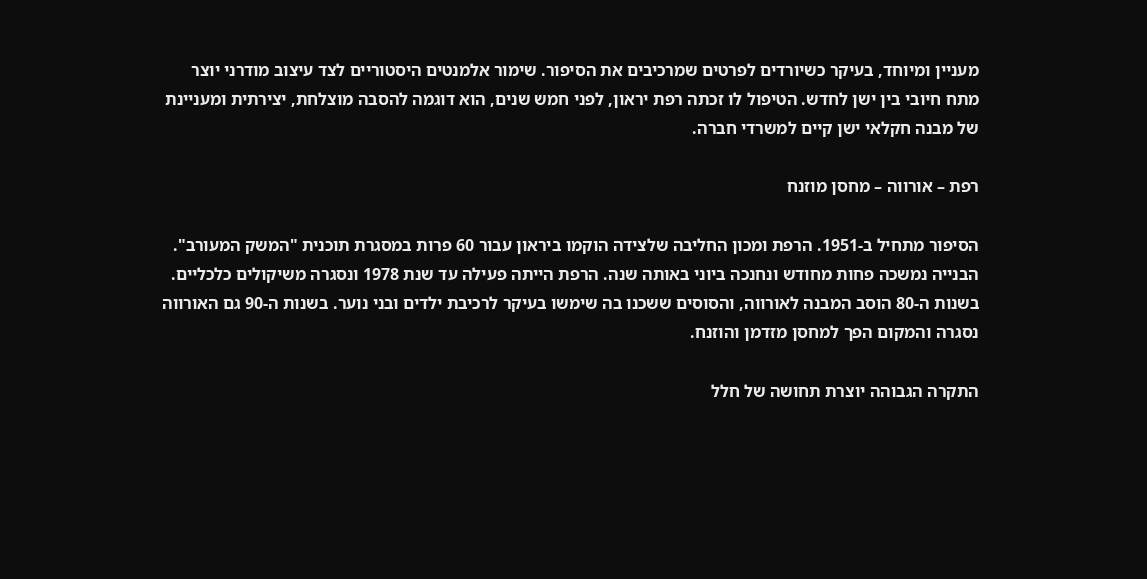מעניין ומיוחד, בעיקר כשיורדים לפרטים שמרכיבים את הסיפור. שימור אלמנטים היסטוריים לצד עיצוב מודרני יוצר מתח חיובי בין ישן לחדש. הטיפול לו זכתה רפת יראון, לפני חמש שנים, הוא דוגמה להסבה מוצלחת, יצירתית ומעניינת של מבנה חקלאי ישן קיים למשרדי חברה.

רפת – אורווה – מחסן מוזנח

הסיפור מתחיל ב-1951. הרפת ומכון החליבה שלצידה הוקמו ביראון עבור 60 פרות במסגרת תוכנית "המשק המעורב". הבנייה נמשכה פחות מחודש ונחנכה ביוני באותה שנה. הרפת הייתה פעילה עד שנת 1978 ונסגרה משיקולים כלכליים. בשנות ה-80 הוסב המבנה לאורווה, והסוסים ששכנו בה שימשו בעיקר לרכיבת ילדים ובני נוער. בשנות ה-90 גם האורווה נסגרה והמקום הפך למחסן מזדמן והוזנח.

התקרה הגבוהה יוצרת תחושה של חלל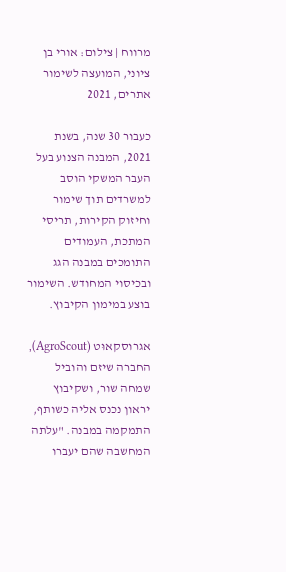מרווח | צילום: אורי בן ציוני, המועצה לשימור אתרים, 2021

כעבור 30 שנה, בשנת 2021, המבנה הצנוע בעל העבר המשקי הוסב למשרדים תוך שימור וחיזוק הקירות, תריסי המתכת, העמודים התומכים במבנה הגג ובכיסוי המחודש. השימור בוצע במימון הקיבוץ.

אגרוסקאוּט (AgroScout), החברה שיזם והוביל שמחה שור, ושקיבוץ יראון נכנס אליה כשותף, התמקמה במבנה. "עלתה המחשבה שהם יעברו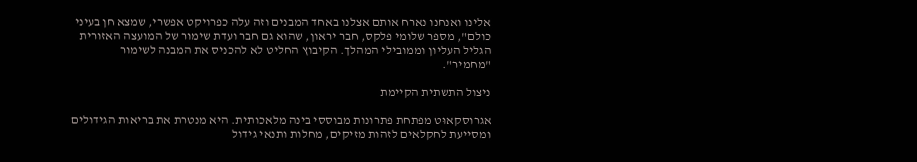אלינו ואנחנו נארח אותם אצלנו באחד המבנים וזה עלה כפרויקט אפשרי, שמצא חן בעיני כולם", מספר שלומי פלקס, חבר יראון, שהוא גם חבר ועדת שימור של המועצה האזורית הגליל העליון וממובילי המהלך. הקיבוץ החליט לא להכניס את המבנה לשימור "מחמיר".

ניצול התשתית הקיימת

אגרוסקאוּט מפתחת פתרונות מבוססי בינה מלאכותית. היא מנטרת את בריאות הגידולים ומסייעת לחקלאים לזהות מזיקים, מחלות ותנאי גידול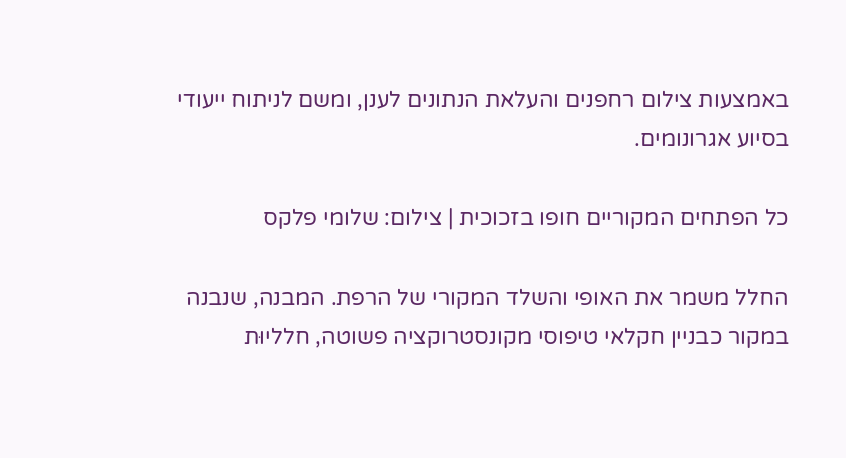באמצעות צילום רחפנים והעלאת הנתונים לענן, ומשם לניתוח ייעודי בסיוע אגרונומים.

כל הפתחים המקוריים חופו בזכוכית | צילום: שלומי פלקס

החלל משמר את האופי והשלד המקורי של הרפת. המבנה, שנבנה במקור כבניין חקלאי טיפוסי מקונסטרוקציה פשוטה, חלליוּת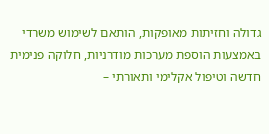גדולה וחזיתות מאופקות, הותאם לשימוש משרדי באמצעות הוספת מערכות מודרניות, חלוקה פנימית חדשה וטיפול אקלימי ותאורתי –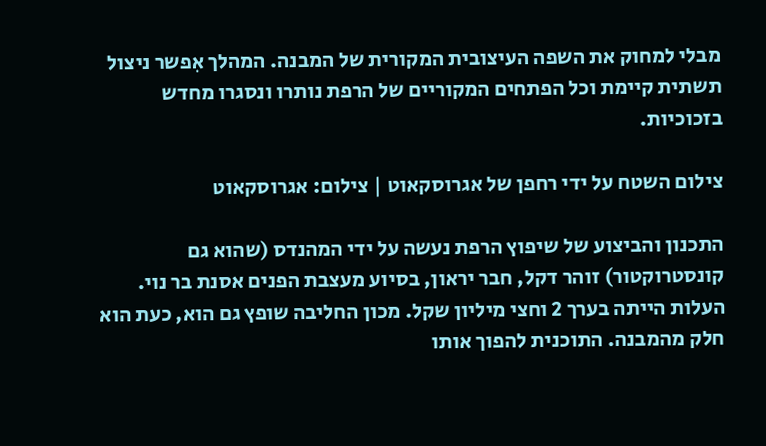מבלי למחוק את השפה העיצובית המקורית של המבנה. המהלך אִפשר ניצול תשתית קיימת וכל הפתחים המקוריים של הרפת נותרו ונסגרו מחדש בזכוכיות.

צילום השטח על ידי רחפן של אגרוסקאוט | צילום: אגרוסקאוט

התכנון והביצוע של שיפוץ הרפת נעשה על ידי המהנדס (שהוא גם קונסטרוקטור) זוהר דקל, חבר יראון, בסיוע מעצבת הפנים אסנת בר נוי. העלות הייתה בערך 2 וחצי מיליון שקל. מכון החליבה שופץ גם הוא, כעת הוא חלק מהמבנה. התוכנית להפוך אותו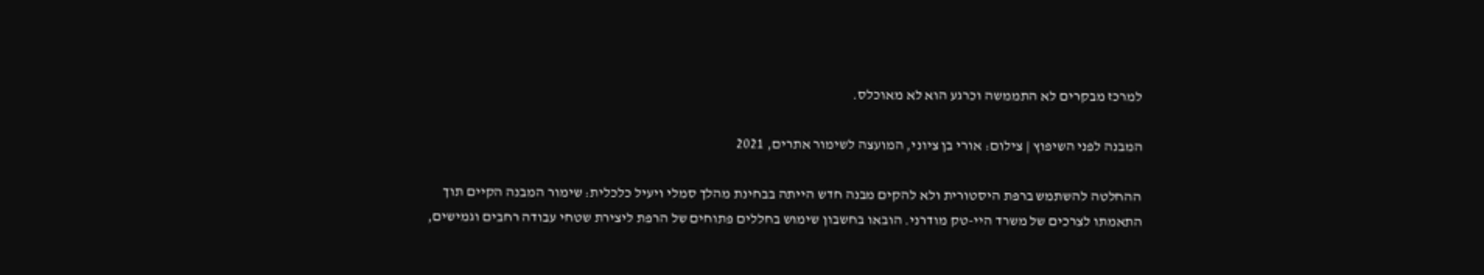למרכז מבקרים לא התממשה וכרגע הוא לא מאוכלס.

המבנה לפני השיפוץ | צילום: אורי בן ציוני, המועצה לשימור אתרים, 2021

ההחלטה להשתמש ברפת היסטורית ולא להקים מבנה חדש הייתה בבחינת מהלך סמלי ויעיל כלכלית: שימור המבנה הקיים תוך התאמתו לצרכים של משרד היי-טק מודרני. הובאו בחשבון שימוש בחללים פתוחים של הרפת ליצירת שטחי עבודה רחבים וגמישים,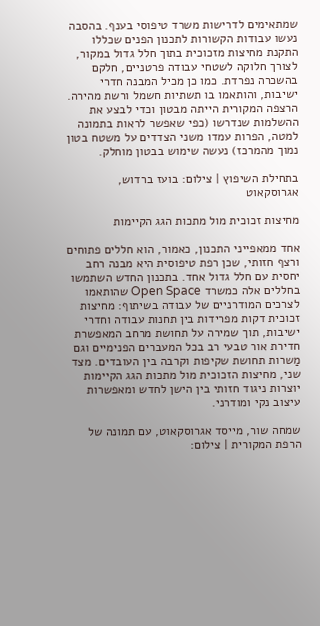שמתאימים לדרישות משרד טיפוסי בענף. בהסבה נעשו עבודות הקשורות לתכנון הפנים שכללו התקנת מחיצות מזכוכית בתוך חלל גדול במקור, לצורך חלוקה לשטחי עבודה פרטניים, חלקם בהשכרה נפרדת. כמו כן מכיל המבנה חדרי ישיבות, והותאמו בו תשתיות חשמל ורשת מהירה. הרצפה המקורית הייתה מבטון וכדי לבצע את ההשלמות שנדרשו (כפי שאפשר לראות בתמונה למטה, הפרות עמדו משני הצדדים על משטח בטון נמוך מהמרכז) נעשה שימוש בבטון מוחלק.

בתחילת השיפוץ | צילום: בועז ברדוש, אגרוסקאוט

מחיצות זכוכית מול מתכות הגג הקיימות

אחד ממאפייני התכנון, כאמור, הוא חללים פתוחים ורצף חזותי, שכן רפת טיפוסית היא מבנה רחב יחסית עם חלל גדול אחד. בתכנון החדש השתמשו בחללים אלה כמשרד Open Space שהותאמו לצרכים המודרניים של עבודה בשיתוף: מחיצות זכוכית דקות מפרידות בין תחנות עבודה וחדרי ישיבות, תוך שמירה על תחושת מרחב המאפשרת חדירת אור טבעי רב בכל המעברים הפנימיים וגם מַשרות תחושת שקיפות וקרבה בין העובדים. מצד שני, מחיצות הזכוכית מול מתכות הגג הקיימות יוצרות ניגוד חזותי בין הישן לחדש ומאפשרות עיצוב נקי ומודרני.

שמחה שור, מייסד אגרוסקאוט, עם תמונה של הרפת המקורית | צילום: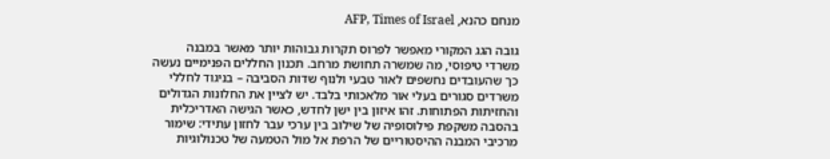מנחם כהנא, AFP, Times of Israel

גובה הגג המקורי מאפשר לפרוס תקרות גבוהות יותר מאשר במבנה משרדי טיפוסי, מה שמשרה תחושת מרחב. תכנון החללים הפנימיים נעשה כך שהעובדים נחשפים לאור טבעי ולנוף שדות הסביבה – בניגוד לחללי משרדים סגורים בעלי אור מלאכותי בלבד. יש לציין את החלונות הגדולים והחזיתות הפתוחות. זהו איזון בין ישן לחדש, כאשר הגישה האדריכלית בהסבה משקפת פילוסופיה של שילוב בין ערכי עבר לחזון עתידי: שימור מרכיבי המבנה ההיסטוריים של הרפת אל מול הטמעה של טכנולוגיות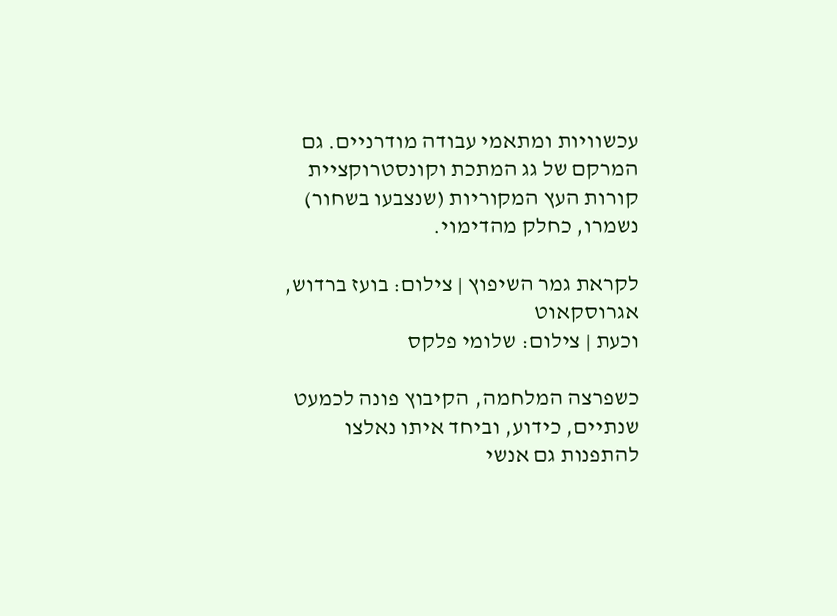עכשוויות ומתאמי עבודה מודרניים. גם המרקם של גג המתכת וקונסטרוקציית קורות העץ המקוריות (שנצבעו בשחור) נשמרו, כחלק מהדימוי.

לקראת גמר השיפוץ | צילום: בועז ברדוש, אגרוסקאוט
וכעת | צילום: שלומי פלקס

כשפרצה המלחמה, הקיבוץ פונה לכמעט שנתיים, כידוע, וביחד איתו נאלצו להתפנות גם אנשי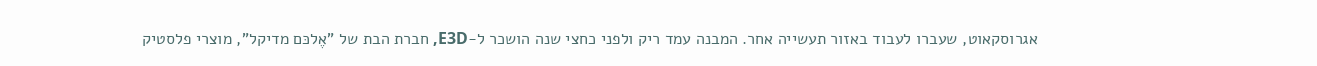אגרוסקאוט, שעברו לעבוד באזור תעשייה אחר. המבנה עמד ריק ולפני כחצי שנה הושכר ל-E3D, חברת הבת של "אֶלכּם מדיקל", מוצרי פלסטיק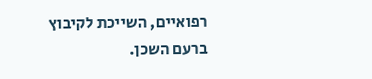רפואיים, השייכת לקיבוץ ברעם השכן.